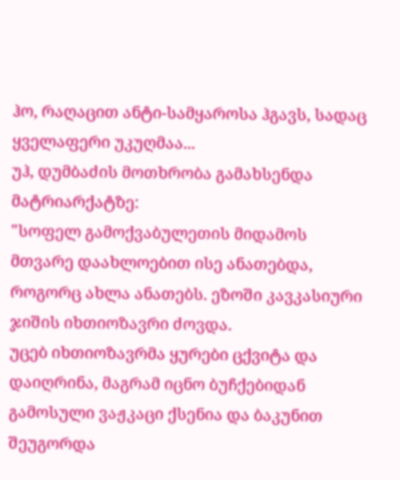ჰო, რაღაცით ანტი-სამყაროსა ჰგავს, სადაც ყველაფერი უკუღმაა...
უჰ, დუმბაძის მოთხრობა გამახსენდა მატრიარქატზე:
"სოფელ გამოქვაბულეთის მიდამოს მთვარე დაახლოებით ისე ანათებდა, როგორც ახლა ანათებს. ეზოში კავკასიური ჯიშის იხთიოზავრი ძოვდა.
უცებ იხთიოზავრმა ყურები ცქვიტა და დაიღრინა, მაგრამ იცნო ბუჩქებიდან გამოსული ვაჟკაცი ქსენია და ბაკუნით შეუგორდა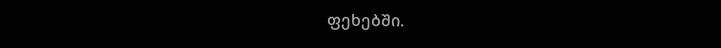ფეხებში.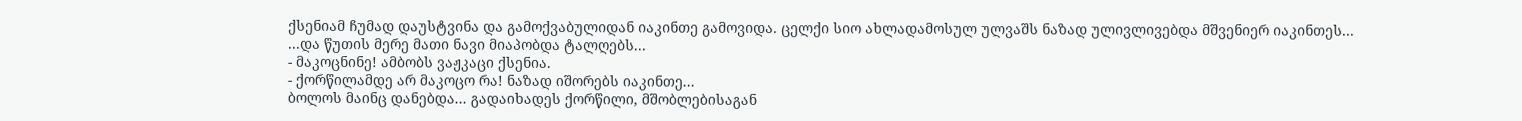ქსენიამ ჩუმად დაუსტვინა და გამოქვაბულიდან იაკინთე გამოვიდა. ცელქი სიო ახლადამოსულ ულვაშს ნაზად ულივლივებდა მშვენიერ იაკინთეს...
...და წუთის მერე მათი ნავი მიაპობდა ტალღებს...
- მაკოცნინე! ამბობს ვაჟკაცი ქსენია.
- ქორწილამდე არ მაკოცო რა! ნაზად იშორებს იაკინთე...
ბოლოს მაინც დანებდა... გადაიხადეს ქორწილი, მშობლებისაგან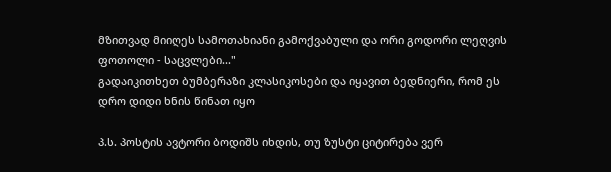მზითვად მიიღეს სამოთახიანი გამოქვაბული და ორი გოდორი ლეღვის ფოთოლი - საცვლები..."
გადაიკითხეთ ბუმბერაზი კლასიკოსები და იყავით ბედნიერი, რომ ეს დრო დიდი ხნის წინათ იყო

პ.ს. პოსტის ავტორი ბოდიშს იხდის, თუ ზუსტი ციტირება ვერ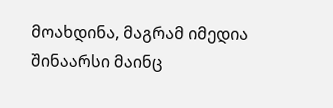მოახდინა, მაგრამ იმედია შინაარსი მაინც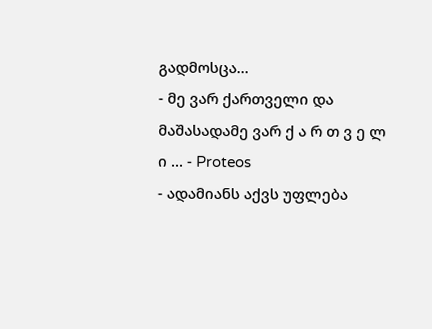გადმოსცა...
- მე ვარ ქართველი და მაშასადამე ვარ ქ ა რ თ ვ ე ლ ი ... - Proteos
- ადამიანს აქვს უფლება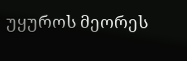უყუროს მეორეს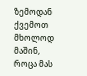ზემოდან ქვემოთ მხოლოდ მაშინ, როცა მას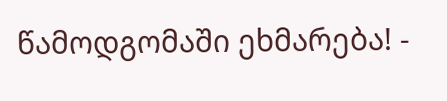წამოდგომაში ეხმარება! -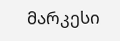მარკესი